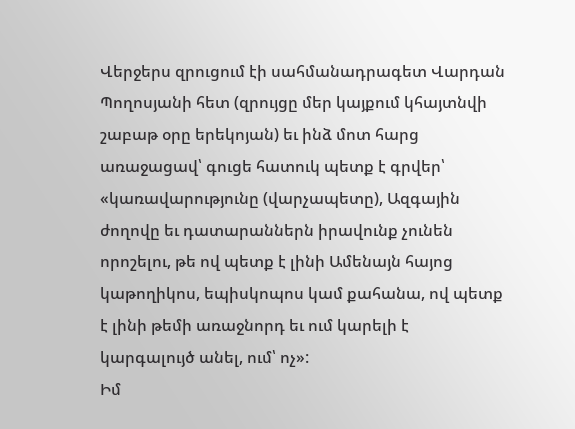Վերջերս զրուցում էի սահմանադրագետ Վարդան Պողոսյանի հետ (զրույցը մեր կայքում կհայտնվի շաբաթ օրը երեկոյան) եւ ինձ մոտ հարց առաջացավ՝ գուցե հատուկ պետք է գրվեր՝ «կառավարությունը (վարչապետը), Ազգային ժողովը եւ դատարաններն իրավունք չունեն որոշելու, թե ով պետք է լինի Ամենայն հայոց կաթողիկոս, եպիսկոպոս կամ քահանա, ով պետք է լինի թեմի առաջնորդ եւ ում կարելի է կարգալույծ անել, ում՝ ոչ»:
Իմ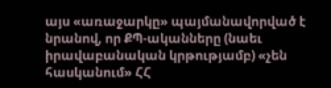այս «առաջարկը» պայմանավորված է նրանով, որ ՔՊ-ականները (նաեւ իրավաբանական կրթությամբ) «չեն հասկանում» ՀՀ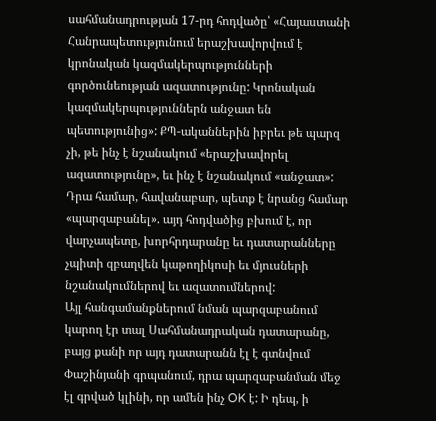սահմանադրության 17-րդ հոդվածը՝ «Հայաստանի Հանրապետությունում երաշխավորվում է կրոնական կազմակերպությունների գործունեության ազատությունը: Կրոնական կազմակերպություններն անջատ են պետությունից»: ՔՊ-ականներին իբրեւ թե պարզ չի, թե ինչ է նշանակում «երաշխավորել ազատությունը», եւ ինչ է նշանակում «անջատ»: Դրա համար, հավանաբար, պետք է նրանց համար «պարզաբանել». այդ հոդվածից բխում է, որ վարչապետը, խորհրդարանը եւ դատարանները չպիտի զբաղվեն կաթողիկոսի եւ մյուսների նշանակումներով եւ ազատումներով:
Այլ հանգամանքներում նման պարզաբանում կարող էր տալ Սահմանադրական դատարանը, բայց քանի որ այդ դատարանն էլ է գտնվում Փաշինյանի գրպանում, դրա պարզաբանման մեջ էլ գրված կլինի, որ ամեն ինչ OK է: Ի դեպ, ի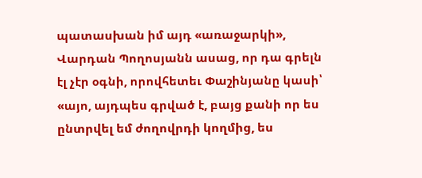պատասխան իմ այդ «առաջարկի», Վարդան Պողոսյանն ասաց, որ դա գրելն էլ չէր օգնի, որովհետեւ Փաշինյանը կասի՝ «այո, այդպես գրված է, բայց քանի որ ես ընտրվել եմ ժողովրդի կողմից, ես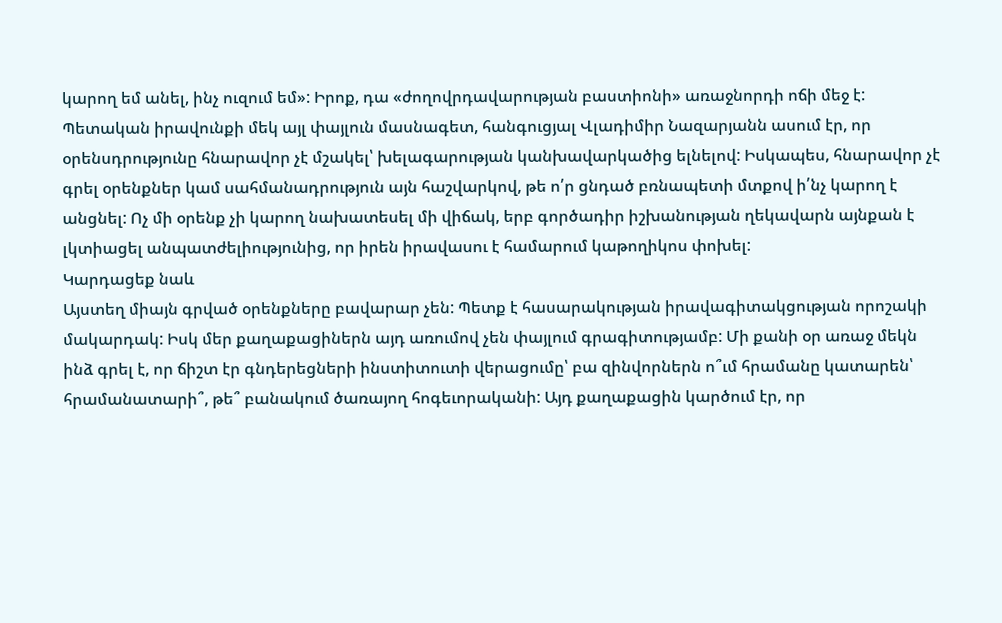կարող եմ անել, ինչ ուզում եմ»: Իրոք, դա «ժողովրդավարության բաստիոնի» առաջնորդի ոճի մեջ է:
Պետական իրավունքի մեկ այլ փայլուն մասնագետ, հանգուցյալ Վլադիմիր Նազարյանն ասում էր, որ օրենսդրությունը հնարավոր չէ մշակել՝ խելագարության կանխավարկածից ելնելով: Իսկապես, հնարավոր չէ գրել օրենքներ կամ սահմանադրություն այն հաշվարկով, թե ո՛ր ցնդած բռնապետի մտքով ի՛նչ կարող է անցնել: Ոչ մի օրենք չի կարող նախատեսել մի վիճակ, երբ գործադիր իշխանության ղեկավարն այնքան է լկտիացել անպատժելիությունից, որ իրեն իրավասու է համարում կաթողիկոս փոխել:
Կարդացեք նաև
Այստեղ միայն գրված օրենքները բավարար չեն: Պետք է հասարակության իրավագիտակցության որոշակի մակարդակ: Իսկ մեր քաղաքացիներն այդ առումով չեն փայլում գրագիտությամբ: Մի քանի օր առաջ մեկն ինձ գրել է, որ ճիշտ էր գնդերեցների ինստիտուտի վերացումը՝ բա զինվորներն ո՞ւմ հրամանը կատարեն՝ հրամանատարի՞, թե՞ բանակում ծառայող հոգեւորականի: Այդ քաղաքացին կարծում էր, որ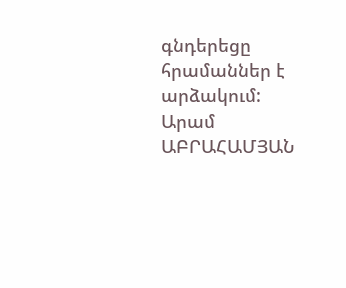գնդերեցը հրամաններ է արձակում:
Արամ ԱԲՐԱՀԱՄՅԱՆ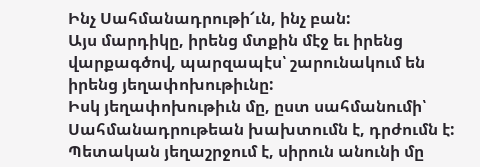Ինչ Սահմանադրութի՜ւն, ինչ բան:
Այս մարդիկը, իրենց մտքին մէջ եւ իրենց վարքագծով, պարզապէս՝ շարունակում են իրենց յեղափոխութիւնը:
Իսկ յեղափոխութիւն մը, ըստ սահմանումի՝ Սահմանադրութեան խախտումն է, դրժումն է: Պետական յեղաշրջում է, սիրուն անունի մը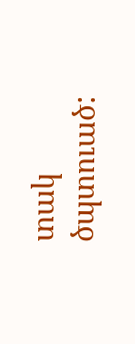տակ ծպտուած: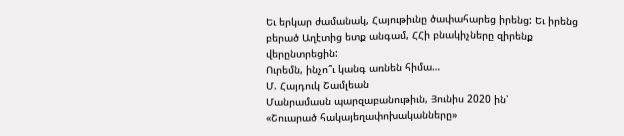Եւ երկար ժամանակ, Հայութիւնը ծափահարեց իրենց: Եւ իրենց բերած Աղէտից ետք անգամ, ՀՀի բնակիչները զիրենք վերընտրեցին:
Ուրեմն, ինչո՞ւ կանգ առնեն հիմա…
Մ. Հայդուկ Շամլեան
Մանրամասն պարզաբանութիւն, Յունիս 2020 ին՝
«Շուարած հակայեղափոխականները»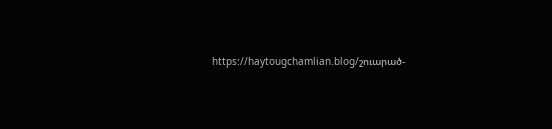https://haytougchamlian.blog/շուարած-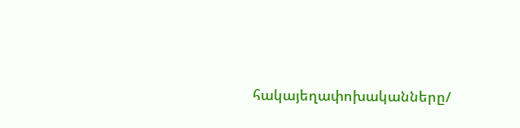հակայեղափոխականները/